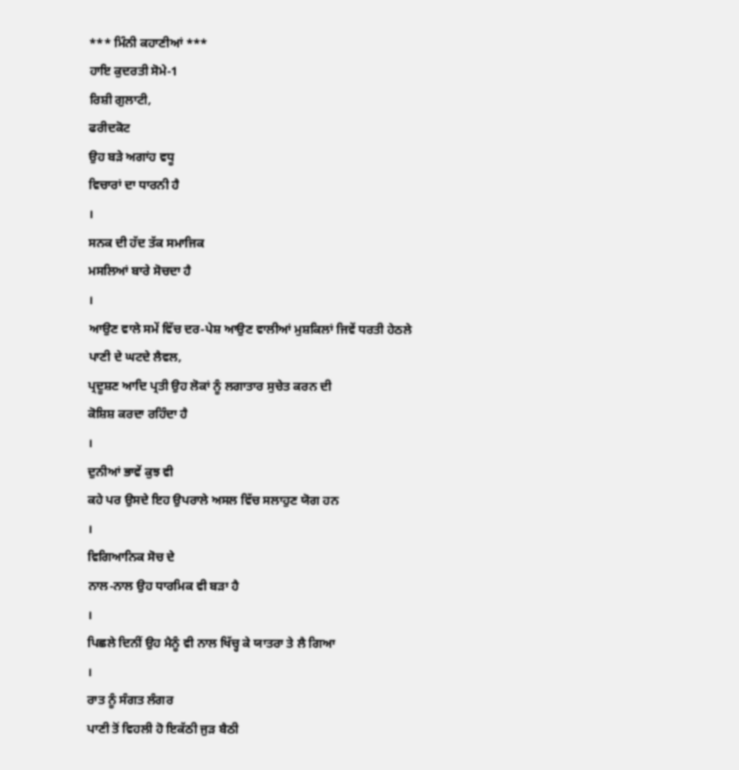*** ਮਿੰਨੀ ਕਹਾਣੀਆਂ ***
ਹਾਇ ਕੁਦਰਤੀ ਸੋਮੇ-1
ਰਿਸ਼ੀ ਗੁਲਾਟੀ,
ਫਰੀਦਕੋਟ
ਉਹ ਬੜੇ ਅਗਾਂਹ ਵਧੂ
ਵਿਚਾਰਾਂ ਦਾ ਧਾਰਨੀ ਹੈ
।
ਸਨਕ ਦੀ ਹੱਦ ਤੱਕ ਸਮਾਜਿਕ
ਮਸਲਿਆਂ ਬਾਰੇ ਸੋਚਦਾ ਹੈ
।
ਆਉਣ ਵਾਲੇ ਸਮੇਂ ਵਿੱਚ ਦਰ-ਪੇਸ਼ ਆਉਣ ਵਾਲੀਆਂ ਮੁਸ਼ਕਿਲਾਂ ਜਿਵੇਂ ਧਰਤੀ ਹੇਠਲੇ
ਪਾਣੀ ਦੇ ਘਟਦੇ ਲੈਵਲ,
ਪ੍ਰਦੂਸ਼ਣ ਆਦਿ ਪ੍ਰਤੀ ਉਹ ਲੋਕਾਂ ਨੂੰ ਲਗਾਤਾਰ ਸੁਚੇਤ ਕਰਨ ਦੀ
ਕੋਸ਼ਿਸ਼ ਕਰਦਾ ਰਹਿੰਦਾ ਹੈ
।
ਦੁਨੀਆਂ ਭਾਵੇਂ ਕੁਝ ਵੀ
ਕਹੇ ਪਰ ਉਸਦੇ ਇਹ ਉਪਰਾਲੇ ਅਸਲ ਵਿੱਚ ਸਲਾਹੁਣ ਯੋਗ ਹਨ
।
ਵਿਗਿਆਨਿਕ ਸੋਚ ਦੇ
ਨਾਲ-ਨਾਲ ਉਹ ਧਾਰਮਿਕ ਵੀ ਬੜਾ ਹੈ
।
ਪਿਛਲੇ ਦਿਨੀਂ ਉਹ ਮੈਨੂੰ ਵੀ ਨਾਲ ਖਿੱਚ੍ਹ ਕੇ ਯਾਤਰਾ ਤੇ ਲੈ ਗਿਆ
।
ਰਾਤ ਨੂੰ ਸੰਗਤ ਲੰਗਰ
ਪਾਣੀ ਤੋਂ ਵਿਹਲੀ ਹੋ ਇਕੱਠੀ ਜੁੜ ਬੈਠੀ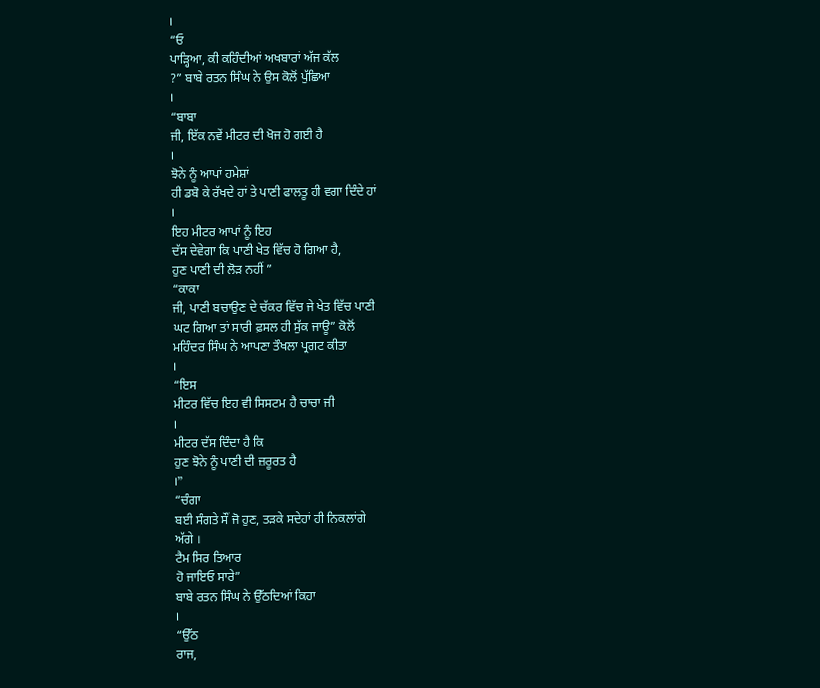।
“ਓ
ਪਾੜ੍ਹਿਆ, ਕੀ ਕਹਿੰਦੀਆਂ ਅਖਬਾਰਾਂ ਅੱਜ ਕੱਲ
?” ਬਾਬੇ ਰਤਨ ਸਿੰਘ ਨੇ ਉਸ ਕੋਲੋਂ ਪੁੱਛਿਆ
।
“ਬਾਬਾ
ਜੀ, ਇੱਕ ਨਵੇਂ ਮੀਟਰ ਦੀ ਖੋਜ ਹੋ ਗਈ ਹੈ
।
ਝੋਨੇ ਨੂੰ ਆਪਾਂ ਹਮੇਸ਼ਾਂ
ਹੀ ਡਬੋ ਕੇ ਰੱਖਦੇ ਹਾਂ ਤੇ ਪਾਣੀ ਫਾਲਤੂ ਹੀ ਵਗਾ ਦਿੰਦੇ ਹਾਂ
।
ਇਹ ਮੀਟਰ ਆਪਾਂ ਨੂੰ ਇਹ
ਦੱਸ ਦੇਵੇਗਾ ਕਿ ਪਾਣੀ ਖੇਤ ਵਿੱਚ ਹੋ ਗਿਆ ਹੈ,
ਹੁਣ ਪਾਣੀ ਦੀ ਲੋੜ ਨਹੀਂ ”
“ਕਾਕਾ
ਜੀ, ਪਾਣੀ ਬਚਾਉਣ ਦੇ ਚੱਕਰ ਵਿੱਚ ਜੇ ਖੇਤ ਵਿੱਚ ਪਾਣੀ
ਘਟ ਗਿਆ ਤਾਂ ਸਾਰੀ ਫ਼ਸਲ ਹੀ ਸੁੱਕ ਜਾਊ” ਕੋਲੋਂ
ਮਹਿੰਦਰ ਸਿੰਘ ਨੇ ਆਪਣਾ ਤੌਖਲਾ ਪ੍ਰਗਟ ਕੀਤਾ
।
“ਇਸ
ਮੀਟਰ ਵਿੱਚ ਇਹ ਵੀ ਸਿਸਟਮ ਹੈ ਚਾਚਾ ਜੀ
।
ਮੀਟਰ ਦੱਸ ਦਿੰਦਾ ਹੈ ਕਿ
ਹੁਣ ਝੋਨੇ ਨੂੰ ਪਾਣੀ ਦੀ ਜ਼ਰੂਰਤ ਹੈ
।”
“ਚੰਗਾ
ਬਈ ਸੰਗਤੇ ਸੌਂ ਜੋ ਹੁਣ, ਤੜਕੇ ਸਦੇਹਾਂ ਹੀ ਨਿਕਲਾਂਗੇ
ਅੱਗੇ ।
ਟੈਮ ਸਿਰ ਤਿਆਰ
ਹੋ ਜਾਇਓ ਸਾਰੇ”
ਬਾਬੇ ਰਤਨ ਸਿੰਘ ਨੇ ਉੱਠਦਿਆਂ ਕਿਹਾ
।
“ਉੱਠ
ਰਾਜ,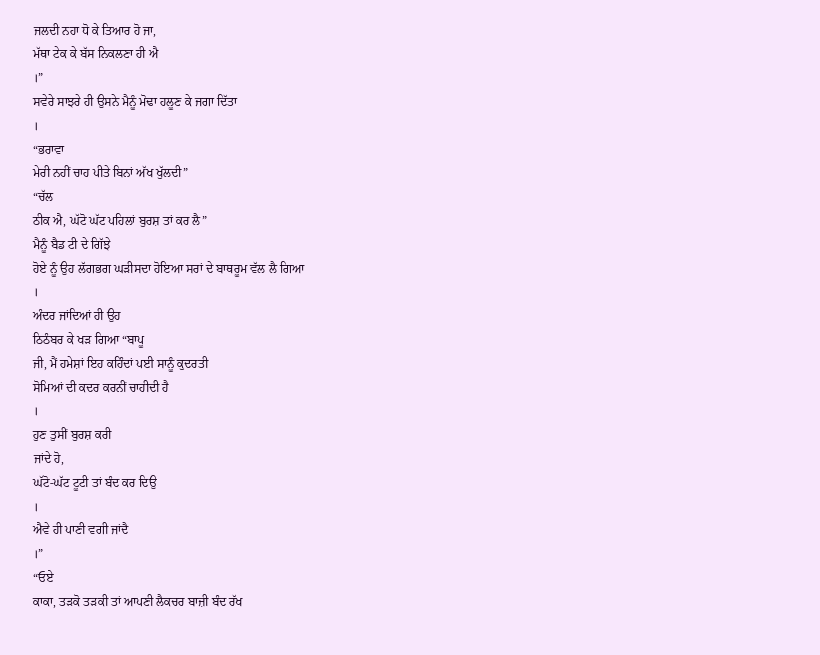ਜਲਦੀ ਨਹਾ ਧੋ ਕੇ ਤਿਆਰ ਹੋ ਜਾ,
ਮੱਥਾ ਟੇਕ ਕੇ ਬੱਸ ਨਿਕਲਣਾ ਹੀ ਐ
।”
ਸਵੇਰੇ ਸਾਝਰੇ ਹੀ ਉਸਨੇ ਮੈਨੂੰ ਮੋਢਾ ਹਲੂਣ ਕੇ ਜਗਾ ਦਿੱਤਾ
।
“ਭਰਾਵਾ
ਮੇਰੀ ਨਹੀਂ ਚਾਹ ਪੀਤੇ ਬਿਨਾਂ ਅੱਖ ਖੁੱਲਦੀ”
“ਚੱਲ
ਠੀਕ ਐ, ਘੱਟੋ ਘੱਟ ਪਹਿਲਾਂ ਬੁਰਸ਼ ਤਾਂ ਕਰ ਲੈ”
ਮੈਨੂੰ ਬੈਡ ਟੀ ਦੇ ਗਿੱਝੇ
ਹੋਏ ਨੂੰ ਉਹ ਲੱਗਭਗ ਘੜੀਸਦਾ ਹੋਇਆ ਸਰਾਂ ਦੇ ਬਾਥਰੂਮ ਵੱਲ ਲੈ ਗਿਆ
।
ਅੰਦਰ ਜਾਂਦਿਆਂ ਹੀ ਉਹ
ਠਿਠੰਬਰ ਕੇ ਖੜ ਗਿਆ “ਬਾਪੂ
ਜੀ, ਮੈਂ ਹਮੇਸ਼ਾਂ ਇਹ ਕਹਿੰਦਾਂ ਪਈ ਸਾਨੂੰ ਕੁਦਰਤੀ
ਸੋਮਿਆਂ ਦੀ ਕਦਰ ਕਰਨੀਂ ਚਾਹੀਦੀ ਹੈ
।
ਹੁਣ ਤੁਸੀਂ ਬੁਰਸ਼ ਕਰੀ
ਜਾਂਦੇ ਹੋ,
ਘੱਟੋ-ਘੱਟ ਟੂਟੀ ਤਾਂ ਬੰਦ ਕਰ ਦਿਉ
।
ਐਵੇ ਹੀ ਪਾਣੀ ਵਗੀ ਜਾਂਦੈ
।”
“ਓਏ
ਕਾਕਾ, ਤੜਕੋ ਤੜਕੀ ਤਾਂ ਆਪਣੀ ਲੈਕਚਰ ਬਾਜ਼ੀ ਬੰਦ ਰੱਖ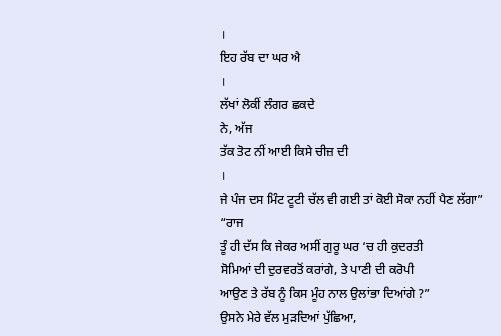।
ਇਹ ਰੱਬ ਦਾ ਘਰ ਐ
।
ਲੱਖਾਂ ਲੋਕੀਂ ਲੰਗਰ ਛਕਦੇ
ਨੇ, ਅੱਜ
ਤੱਕ ਤੋਟ ਨੀਂ ਆਈ ਕਿਸੇ ਚੀਜ਼ ਦੀ
।
ਜੇ ਪੰਜ ਦਸ ਮਿੰਟ ਟੂਟੀ ਚੱਲ ਵੀ ਗਈ ਤਾਂ ਕੋਈ ਸੋਕਾ ਨਹੀਂ ਪੈਣ ਲੱਗਾ”
“ਰਾਜ
ਤੂੰ ਹੀ ਦੱਸ ਕਿ ਜੇਕਰ ਅਸੀਂ ਗੁਰੂ ਘਰ ‘ਚ ਹੀ ਕੁਦਰਤੀ
ਸੋਮਿਆਂ ਦੀ ਦੁਰਵਰਤੋਂ ਕਰਾਂਗੇ, ਤੇ ਪਾਣੀ ਦੀ ਕਰੋਪੀ
ਆਉਣ ਤੇ ਰੱਬ ਨੂੰ ਕਿਸ ਮੂੰਹ ਨਾਲ ਉਲਾਂਭਾ ਦਿਆਂਗੇ ?”
ਉਸਨੇ ਮੇਰੇ ਵੱਲ ਮੁੜਦਿਆਂ ਪੁੱਛਿਆ,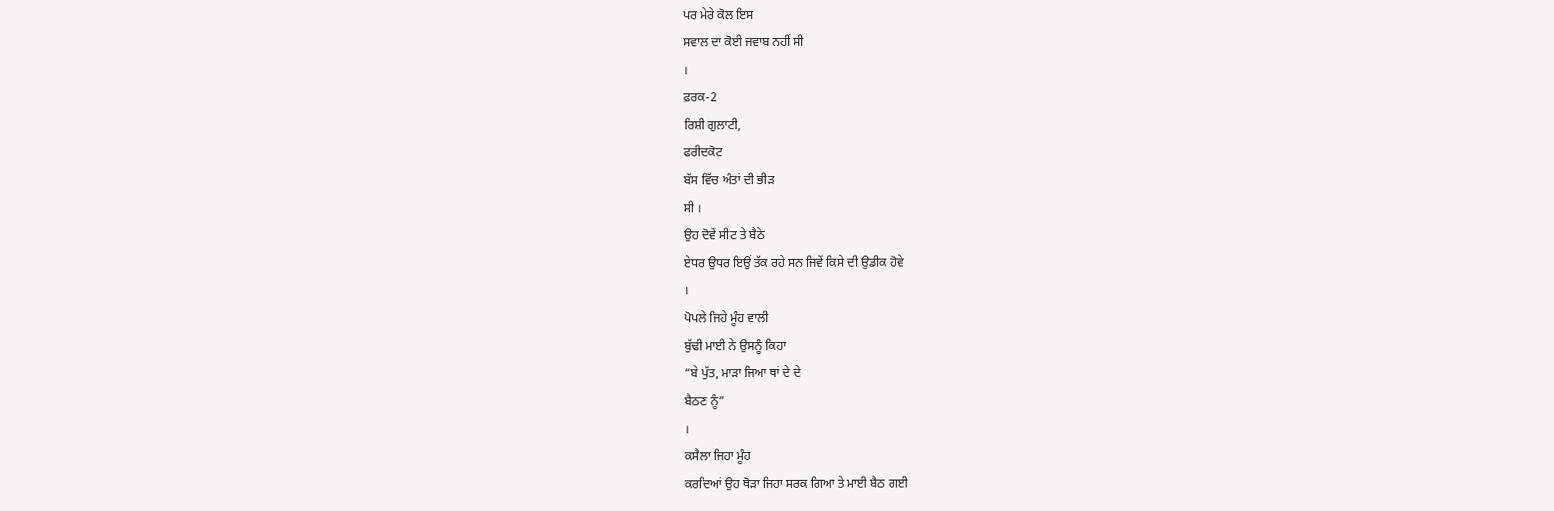ਪਰ ਮੇਰੇ ਕੋਲ ਇਸ
ਸਵਾਲ ਦਾ ਕੋਈ ਜਵਾਬ ਨਹੀਂ ਸੀ
।
ਫ਼ਰਕ-2
ਰਿਸ਼ੀ ਗੁਲਾਟੀ,
ਫਰੀਦਕੋਟ
ਬੱਸ ਵਿੱਚ ਅੰਤਾਂ ਦੀ ਭੀੜ
ਸੀ ।
ਉਹ ਦੋਵੇਂ ਸੀਟ ਤੇ ਬੈਠੇ
ਏਧਰ ਉਧਰ ਇਉਂ ਤੱਕ ਰਹੇ ਸਨ ਜਿਵੇਂ ਕਿਸੇ ਦੀ ਉਡੀਕ ਹੋਵੇ
।
ਪੋਪਲੇ ਜਿਹੇ ਮੂੰਹ ਵਾਲੀ
ਬੁੱਢੀ ਮਾਈ ਨੇ ਉਸਨੂੰ ਕਿਹਾ
“ਬੇ ਪੁੱਤ, ਮਾੜਾ ਜਿਆ ਥਾਂ ਦੇ ਦੇ
ਬੈਠਣ ਨੂੰ”
।
ਕਸੈਲਾ ਜਿਹਾ ਮੂੰਹ
ਕਰਦਿਆਂ ਉਹ ਥੋੜਾ ਜਿਹਾ ਸਰਕ ਗਿਆ ਤੇ ਮਾਈ ਬੈਠ ਗਈ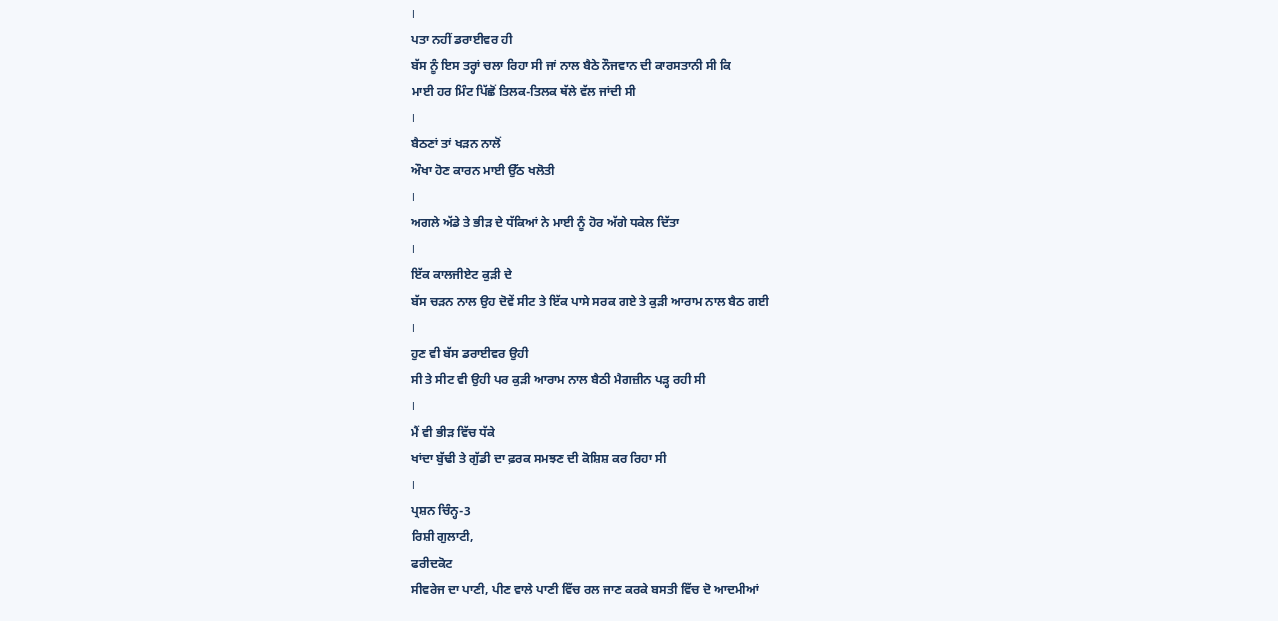।
ਪਤਾ ਨਹੀਂ ਡਰਾਈਵਰ ਹੀ
ਬੱਸ ਨੂੰ ਇਸ ਤਰ੍ਹਾਂ ਚਲਾ ਰਿਹਾ ਸੀ ਜਾਂ ਨਾਲ ਬੈਠੇ ਨੌਜਵਾਨ ਦੀ ਕਾਰਸਤਾਨੀ ਸੀ ਕਿ
ਮਾਈ ਹਰ ਮਿੰਟ ਪਿੱਛੋਂ ਤਿਲਕ-ਤਿਲਕ ਥੱਲੇ ਵੱਲ ਜਾਂਦੀ ਸੀ
।
ਬੈਠਣਾਂ ਤਾਂ ਖੜਨ ਨਾਲੋਂ
ਔਖਾ ਹੋਣ ਕਾਰਨ ਮਾਈ ਉੱਠ ਖਲੋਤੀ
।
ਅਗਲੇ ਅੱਡੇ ਤੇ ਭੀੜ ਦੇ ਧੱਕਿਆਂ ਨੇ ਮਾਈ ਨੂੰ ਹੋਰ ਅੱਗੇ ਧਕੇਲ ਦਿੱਤਾ
।
ਇੱਕ ਕਾਲਜੀਏਟ ਕੁੜੀ ਦੇ
ਬੱਸ ਚੜਨ ਨਾਲ ਉਹ ਦੋਵੇਂ ਸੀਟ ਤੇ ਇੱਕ ਪਾਸੇ ਸਰਕ ਗਏ ਤੇ ਕੁੜੀ ਆਰਾਮ ਨਾਲ ਬੈਠ ਗਈ
।
ਹੁਣ ਵੀ ਬੱਸ ਡਰਾਈਵਰ ਉਹੀ
ਸੀ ਤੇ ਸੀਟ ਵੀ ਉਹੀ ਪਰ ਕੁੜੀ ਆਰਾਮ ਨਾਲ ਬੈਠੀ ਮੈਗਜ਼ੀਨ ਪੜ੍ਹ ਰਹੀ ਸੀ
।
ਮੈਂ ਵੀ ਭੀੜ ਵਿੱਚ ਧੱਕੇ
ਖਾਂਦਾ ਬੁੱਢੀ ਤੇ ਗੁੱਡੀ ਦਾ ਫ਼ਰਕ ਸਮਝਣ ਦੀ ਕੋਸ਼ਿਸ਼ ਕਰ ਰਿਹਾ ਸੀ
।
ਪ੍ਰਸ਼ਨ ਚਿੰਨ੍ਹ-3
ਰਿਸ਼ੀ ਗੁਲਾਟੀ,
ਫਰੀਦਕੋਟ
ਸੀਵਰੇਜ ਦਾ ਪਾਣੀ, ਪੀਣ ਵਾਲੇ ਪਾਣੀ ਵਿੱਚ ਰਲ ਜਾਣ ਕਰਕੇ ਬਸਤੀ ਵਿੱਚ ਦੋ ਆਦਮੀਆਂ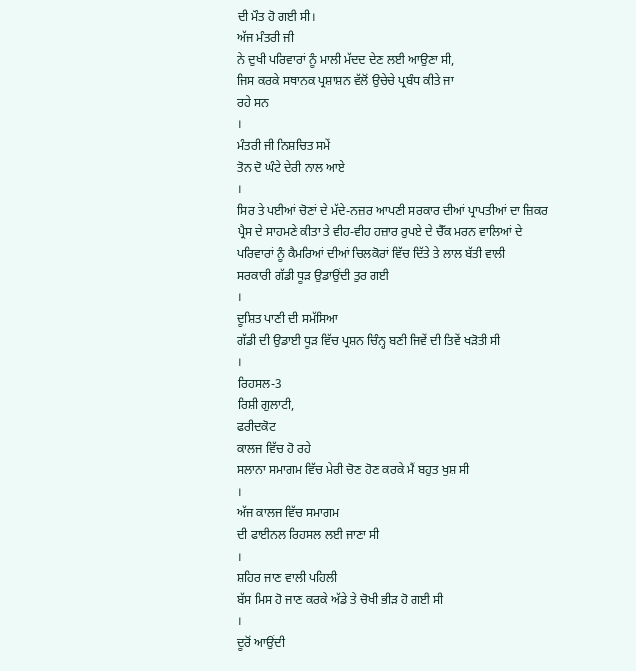ਦੀ ਮੌਤ ਹੋ ਗਈ ਸੀ।
ਅੱਜ ਮੰਤਰੀ ਜੀ
ਨੇ ਦੁਖੀ ਪਰਿਵਾਰਾਂ ਨੂੰ ਮਾਲੀ ਮੱਦਦ ਦੇਣ ਲਈ ਆਉਣਾ ਸੀ,
ਜਿਸ ਕਰਕੇ ਸਥਾਨਕ ਪ੍ਰਸ਼ਾਸ਼ਨ ਵੱਲੋਂ ਉਚੇਚੇ ਪ੍ਰਬੰਧ ਕੀਤੇ ਜਾ
ਰਹੇ ਸਨ
।
ਮੰਤਰੀ ਜੀ ਨਿਸ਼ਚਿਤ ਸਮੇਂ
ਤੋਨ ਦੋ ਘੰਟੇ ਦੇਰੀ ਨਾਲ ਆਏ
।
ਸਿਰ ਤੇ ਪਈਆਂ ਚੋਣਾਂ ਦੇ ਮੱਦੇ-ਨਜ਼ਰ ਆਪਣੀ ਸਰਕਾਰ ਦੀਆਂ ਪ੍ਰਾਪਤੀਆਂ ਦਾ ਜ਼ਿਕਰ
ਪ੍ਰੈਸ ਦੇ ਸਾਹਮਣੇ ਕੀਤਾ ਤੇ ਵੀਹ-ਵੀਹ ਹਜ਼ਾਰ ਰੁਪਏ ਦੇ ਚੈੱਕ ਮਰਨ ਵਾਲਿਆਂ ਦੇ
ਪਰਿਵਾਰਾਂ ਨੂੰ ਕੈਮਰਿਆਂ ਦੀਆਂ ਚਿਲਕੋਰਾਂ ਵਿੱਚ ਦਿੱਤੇ ਤੇ ਲਾਲ ਬੱਤੀ ਵਾਲੀ
ਸਰਕਾਰੀ ਗੱਡੀ ਧੂੜ ਉਡਾਉਂਦੀ ਤੁਰ ਗਈ
।
ਦੂਸ਼ਿਤ ਪਾਣੀ ਦੀ ਸਮੱਸਿਆ
ਗੱਡੀ ਦੀ ਉਡਾਈ ਧੂੜ ਵਿੱਚ ਪ੍ਰਸ਼ਨ ਚਿੰਨ੍ਹ ਬਣੀ ਜਿਵੇਂ ਦੀ ਤਿਵੇਂ ਖੜੋਤੀ ਸੀ
।
ਰਿਹਸਲ-3
ਰਿਸ਼ੀ ਗੁਲਾਟੀ,
ਫਰੀਦਕੋਟ
ਕਾਲਜ ਵਿੱਚ ਹੋ ਰਹੇ
ਸਲਾਨਾ ਸਮਾਗਮ ਵਿੱਚ ਮੇਰੀ ਚੋਣ ਹੋਣ ਕਰਕੇ ਮੈਂ ਬਹੁਤ ਖੁਸ਼ ਸੀ
।
ਅੱਜ ਕਾਲਜ ਵਿੱਚ ਸਮਾਗਮ
ਦੀ ਫਾਈਨਲ ਰਿਹਸਲ ਲਈ ਜਾਣਾ ਸੀ
।
ਸ਼ਹਿਰ ਜਾਣ ਵਾਲੀ ਪਹਿਲੀ
ਬੱਸ ਮਿਸ ਹੋ ਜਾਣ ਕਰਕੇ ਅੱਡੇ ਤੇ ਚੋਖੀ ਭੀੜ ਹੋ ਗਈ ਸੀ
।
ਦੂਰੋਂ ਆਉਂਦੀ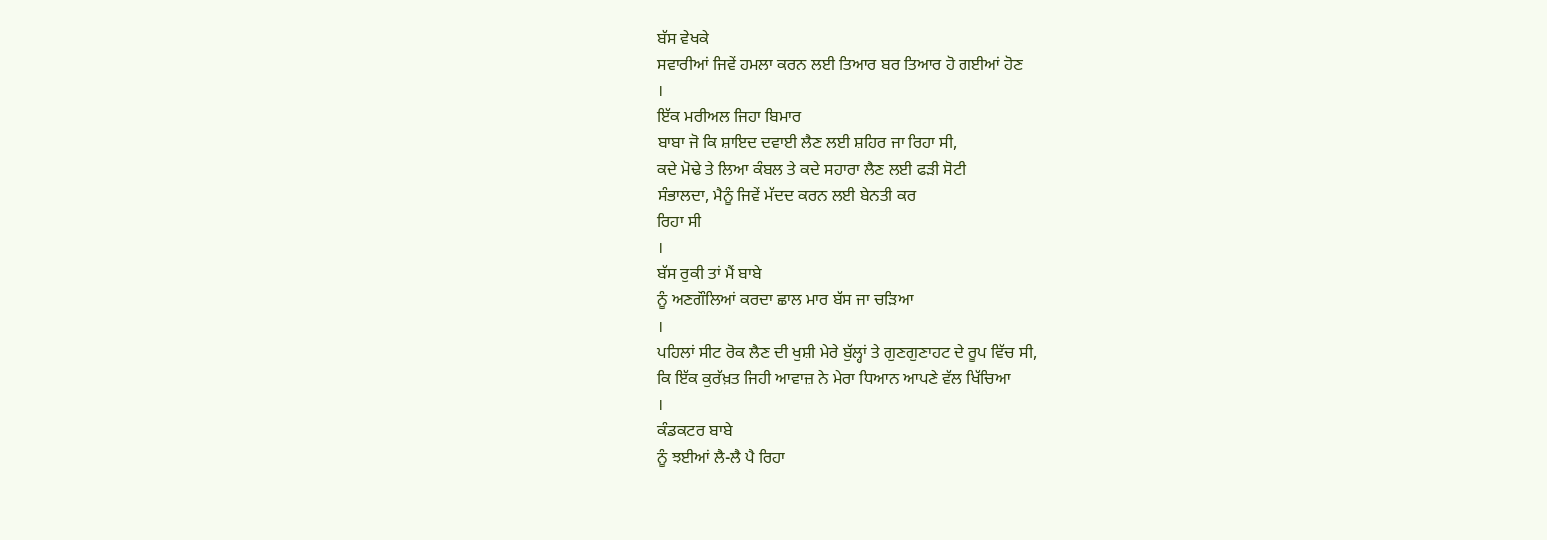ਬੱਸ ਵੇਖਕੇ
ਸਵਾਰੀਆਂ ਜਿਵੇਂ ਹਮਲਾ ਕਰਨ ਲਈ ਤਿਆਰ ਬਰ ਤਿਆਰ ਹੋ ਗਈਆਂ ਹੋਣ
।
ਇੱਕ ਮਰੀਅਲ ਜਿਹਾ ਬਿਮਾਰ
ਬਾਬਾ ਜੋ ਕਿ ਸ਼ਾਇਦ ਦਵਾਈ ਲੈਣ ਲਈ ਸ਼ਹਿਰ ਜਾ ਰਿਹਾ ਸੀ,
ਕਦੇ ਮੋਢੇ ਤੇ ਲਿਆ ਕੰਬਲ ਤੇ ਕਦੇ ਸਹਾਰਾ ਲੈਣ ਲਈ ਫੜੀ ਸੋਟੀ
ਸੰਭਾਲਦਾ, ਮੈਨੂੰ ਜਿਵੇਂ ਮੱਦਦ ਕਰਨ ਲਈ ਬੇਨਤੀ ਕਰ
ਰਿਹਾ ਸੀ
।
ਬੱਸ ਰੁਕੀ ਤਾਂ ਮੈਂ ਬਾਬੇ
ਨੂੰ ਅਣਗੌਲਿਆਂ ਕਰਦਾ ਛਾਲ ਮਾਰ ਬੱਸ ਜਾ ਚੜਿਆ
।
ਪਹਿਲਾਂ ਸੀਟ ਰੋਕ ਲੈਣ ਦੀ ਖੁਸ਼ੀ ਮੇਰੇ ਬੁੱਲ੍ਹਾਂ ਤੇ ਗੁਣਗੁਣਾਹਟ ਦੇ ਰੂਪ ਵਿੱਚ ਸੀ,
ਕਿ ਇੱਕ ਕੁਰੱਖ਼ਤ ਜਿਹੀ ਆਵਾਜ਼ ਨੇ ਮੇਰਾ ਧਿਆਨ ਆਪਣੇ ਵੱਲ ਖਿੱਚਿਆ
।
ਕੰਡਕਟਰ ਬਾਬੇ
ਨੂੰ ਝਈਆਂ ਲੈ-ਲੈ ਪੈ ਰਿਹਾ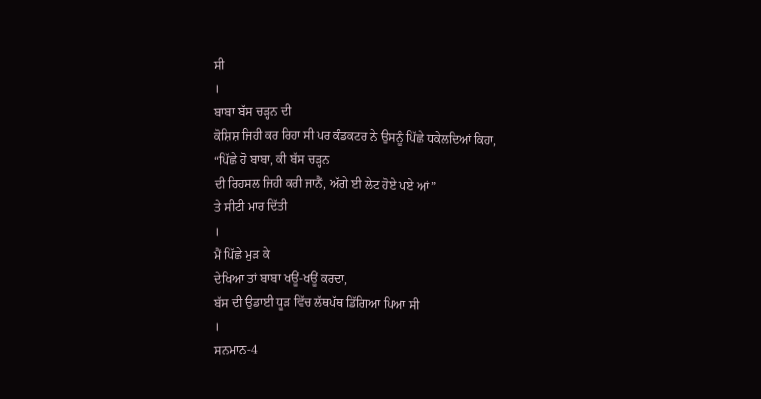ਸੀ
।
ਬਾਬਾ ਬੱਸ ਚੜ੍ਹਨ ਦੀ
ਕੋਸ਼ਿਸ਼ ਜਿਹੀ ਕਰ ਰਿਹਾ ਸੀ ਪਰ ਕੰਡਕਟਰ ਨੇ ਉਸਨੂੰ ਪਿੱਛੇ ਧਕੇਲਦਿਆਂ ਕਿਹਾ,
“ਪਿੱਛੇ ਹੋ ਬਾਬਾ, ਕੀ ਬੱਸ ਚੜ੍ਹਨ
ਦੀ ਰਿਹਸਲ ਜਿਹੀ ਕਰੀ ਜਾਨੈਂ, ਅੱਗੇ ਈ ਲੇਟ ਹੋਏ ਪਏ ਆਂ”
ਤੇ ਸੀਟੀ ਮਾਰ ਦਿੱਤੀ
।
ਮੈਂ ਪਿੱਛੇ ਮੁੜ ਕੇ
ਦੇਖਿਆ ਤਾਂ ਬਾਬਾ ਖਊਂ-ਖਊਂ ਕਰਦਾ,
ਬੱਸ ਦੀ ਉਡਾਈ ਧੂੜ ਵਿੱਚ ਲੱਥਪੱਥ ਡਿੱਗਿਆ ਪਿਆ ਸੀ
।
ਸਨਮਾਨ-4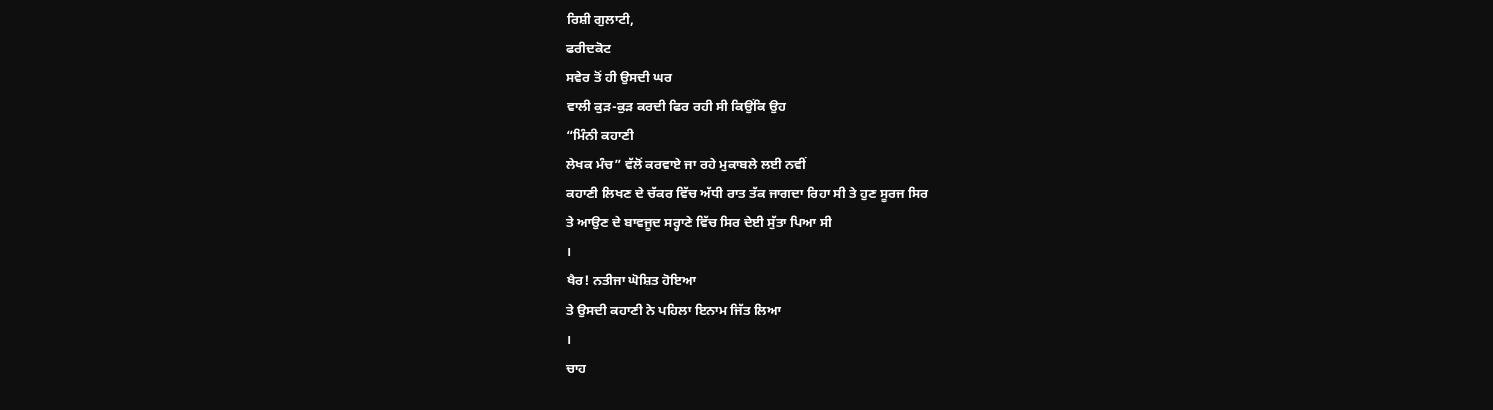ਰਿਸ਼ੀ ਗੁਲਾਟੀ,
ਫਰੀਦਕੋਟ
ਸਵੇਰ ਤੋਂ ਹੀ ਉਸਦੀ ਘਰ
ਵਾਲੀ ਕੁੜ-ਕੁੜ ਕਰਦੀ ਫਿਰ ਰਹੀ ਸੀ ਕਿਉਂਕਿ ਉਹ
“ਮਿੰਨੀ ਕਹਾਣੀ
ਲੇਖਕ ਮੰਚ” ਵੱਲੋਂ ਕਰਵਾਏ ਜਾ ਰਹੇ ਮੁਕਾਬਲੇ ਲਈ ਨਵੀਂ
ਕਹਾਣੀ ਲਿਖਣ ਦੇ ਚੱਕਰ ਵਿੱਚ ਅੱਧੀ ਰਾਤ ਤੱਕ ਜਾਗਦਾ ਰਿਹਾ ਸੀ ਤੇ ਹੁਣ ਸੂਰਜ ਸਿਰ
ਤੇ ਆਉਣ ਦੇ ਬਾਵਜੂਦ ਸਰ੍ਹਾਣੇ ਵਿੱਚ ਸਿਰ ਦੇਈ ਸੁੱਤਾ ਪਿਆ ਸੀ
।
ਖੈਰ! ਨਤੀਜਾ ਘੋਸ਼ਿਤ ਹੋਇਆ
ਤੇ ਉਸਦੀ ਕਹਾਣੀ ਨੇ ਪਹਿਲਾ ਇਨਾਮ ਜਿੱਤ ਲਿਆ
।
ਚਾਹ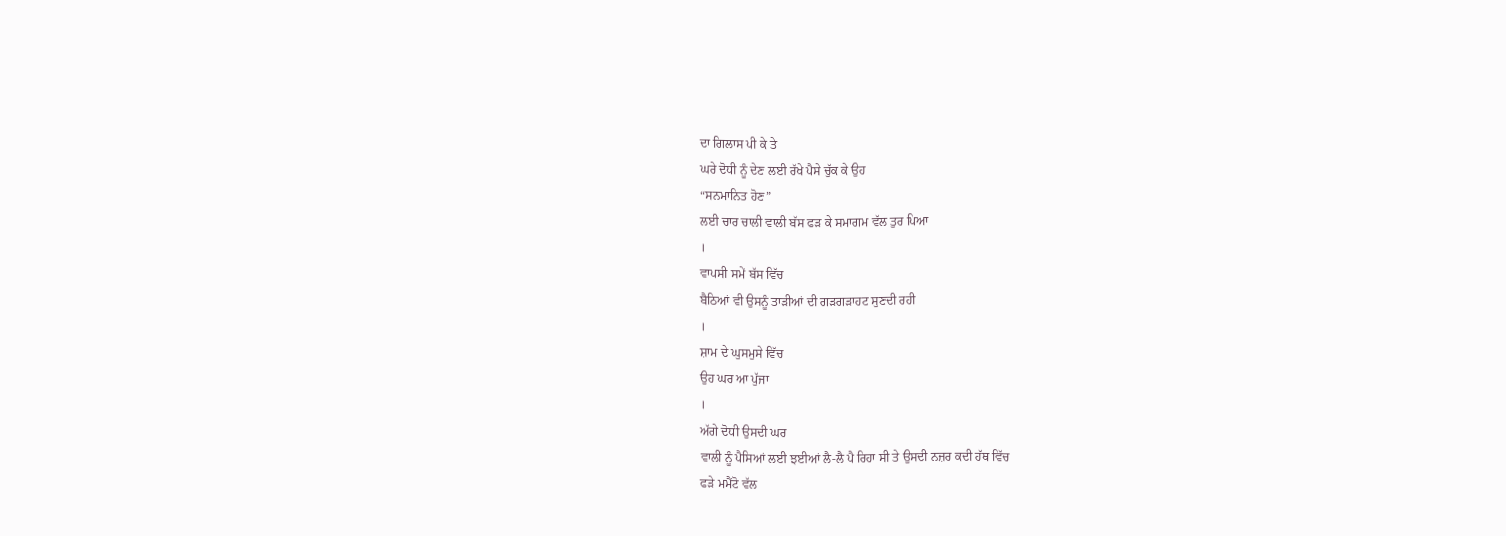ਦਾ ਗਿਲਾਸ ਪੀ ਕੇ ਤੇ
ਘਰੇ ਦੋਧੀ ਨੂੰ ਦੇਣ ਲਈ ਰੱਖੇ ਪੈਸੇ ਚੁੱਕ ਕੇ ਉਹ
“ਸਨਮਾਨਿਤ ਹੋਣ”
ਲਈ ਚਾਰ ਚਾਲੀ ਵਾਲੀ ਬੱਸ ਫੜ ਕੇ ਸਮਾਗਮ ਵੱਲ ਤੁਰ ਪਿਆ
।
ਵਾਪਸੀ ਸਮੇਂ ਬੱਸ ਵਿੱਚ
ਬੈਠਿਆਂ ਵੀ ਉਸਨੂੰ ਤਾੜੀਆਂ ਦੀ ਗੜਗੜਾਹਟ ਸੁਣਦੀ ਰਹੀ
।
ਸ਼ਾਮ ਦੇ ਘੁਸਮੁਸੇ ਵਿੱਚ
ਉਹ ਘਰ ਆ ਪੁੱਜਾ
।
ਅੱਗੇ ਦੋਧੀ ਉਸਦੀ ਘਰ
ਵਾਲੀ ਨੂੰ ਪੈਸਿਆਂ ਲਈ ਝਈਆਂ ਲੈ-ਲੈ ਪੈ ਰਿਹਾ ਸੀ ਤੇ ਉਸਦੀ ਨਜ਼ਰ ਕਦੀ ਹੱਥ ਵਿੱਚ
ਫੜੇ ਮਮੈਂਟੋ ਵੱਲ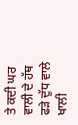ਤੇ ਕਦੀ ਘਰ ਵਾਲੀ ਦੇ ਹੱਥ ਫੜੇ ਦੁੱਧ ਵਾਲੇ ਖਾਲੀ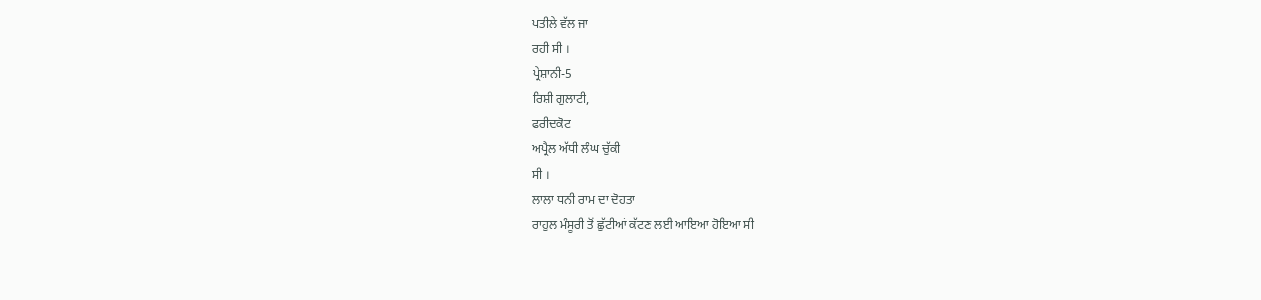ਪਤੀਲੇ ਵੱਲ ਜਾ
ਰਹੀ ਸੀ ।
ਪ੍ਰੇਸ਼ਾਨੀ-5
ਰਿਸ਼ੀ ਗੁਲਾਟੀ,
ਫਰੀਦਕੋਟ
ਅਪ੍ਰੈਲ ਅੱਧੀ ਲੰਘ ਚੁੱਕੀ
ਸੀ ।
ਲਾਲਾ ਧਨੀ ਰਾਮ ਦਾ ਦੋਹਤਾ
ਰਾਹੁਲ ਮੰਸੂਰੀ ਤੋਂ ਛੁੱਟੀਆਂ ਕੱਟਣ ਲਈ ਆਇਆ ਹੋਇਆ ਸੀ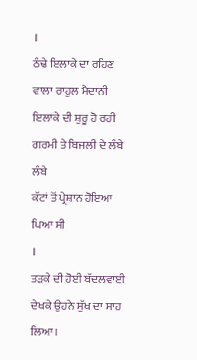।
ਠੰਢੇ ਇਲਾਕੇ ਦਾ ਰਹਿਣ
ਵਾਲਾ ਰਾਹੁਲ ਮੈਦਾਨੀ ਇਲਾਕੇ ਦੀ ਸ਼ੁਰੂ ਹੋ ਰਹੀ ਗਰਮੀ ਤੇ ਬਿਜਲੀ ਦੇ ਲੰਬੇ ਲੰਬੇ
ਕੱਟਾਂ ਤੋਂ ਪ੍ਰੇਸ਼ਾਨ ਹੋਇਆ ਪਿਆ ਸੀ
।
ਤੜਕੇ ਦੀ ਹੋਈ ਬੱਦਲਵਾਈ
ਦੇਖਕੇ ਉਹਨੇ ਸੁੱਖ ਦਾ ਸਾਹ ਲਿਆ।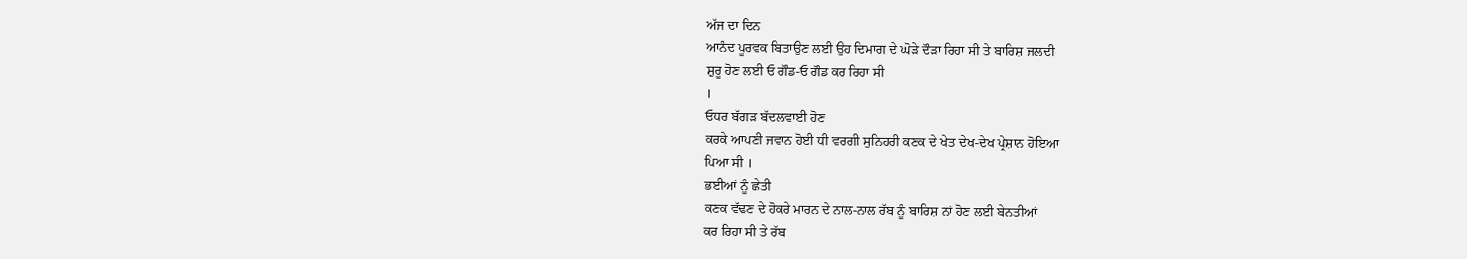ਅੱਜ ਦਾ ਦਿਨ
ਆਨੰਦ ਪੂਰਵਕ ਬਿਤਾਉਣ ਲਈ ਉਹ ਦਿਮਾਗ ਦੇ ਘੋੜੇ ਦੌੜਾ ਰਿਹਾ ਸੀ ਤੇ ਬਾਰਿਸ਼ ਜਲਦੀ
ਸ਼ੁਰੂ ਹੋਣ ਲਈ ਓ ਗੌਡ-ਓ ਗੌਡ ਕਰ ਰਿਹਾ ਸੀ
।
ਓਧਰ ਬੱਗੜ ਬੱਦਲਵਾਈ ਹੋਣ
ਕਰਕੇ ਆਪਣੀ ਜਵਾਨ ਹੋਈ ਧੀ ਵਰਗੀ ਸੁਨਿਹਰੀ ਕਣਕ ਦੇ ਖੇਤ ਦੇਖ-ਦੇਖ ਪ੍ਰੇਸ਼ਾਨ ਹੋਇਆ
ਪਿਆ ਸੀ ।
ਭਈਆਂ ਨੂੰ ਛੇਤੀ
ਕਣਕ ਵੱਢਣ ਦੇ ਹੋਕਰੇ ਮਾਰਨ ਦੇ ਨਾਲ-ਨਾਲ ਰੱਬ ਨੂੰ ਬਾਰਿਸ਼ ਨਾਂ ਹੋਣ ਲਈ ਬੇਨਤੀਆਂ
ਕਰ ਰਿਹਾ ਸੀ ਤੇ ਰੱਬ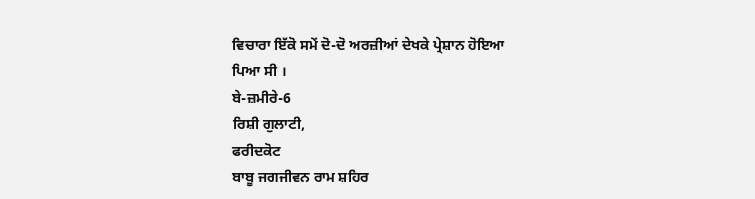ਵਿਚਾਰਾ ਇੱਕੋ ਸਮੇਂ ਦੋ-ਦੋ ਅਰਜ਼ੀਆਂ ਦੇਖਕੇ ਪ੍ਰੇਸ਼ਾਨ ਹੋਇਆ
ਪਿਆ ਸੀ ।
ਬੇ-ਜ਼ਮੀਰੇ-6
ਰਿਸ਼ੀ ਗੁਲਾਟੀ,
ਫਰੀਦਕੋਟ
ਬਾਬੂ ਜਗਜੀਵਨ ਰਾਮ ਸ਼ਹਿਰ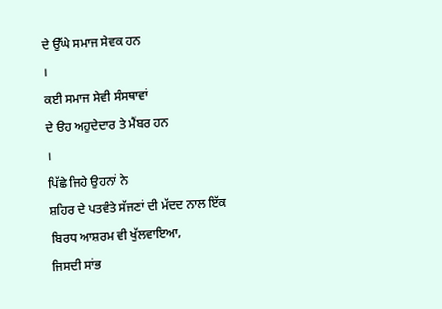ਦੇ ਉੱਘੇ ਸਮਾਜ ਸੇਵਕ ਹਨ
।
ਕਈ ਸਮਾਜ ਸੇਵੀ ਸੰਸਥਾਵਾਂ
ਦੇ ੳਹ ਅਹੁਦੇਦਾਰ ਤੇ ਮੈਂਬਰ ਹਨ
।
ਪਿੱਛੇ ਜਿਹੇ ਉਹਨਾਂ ਨੇ
ਸ਼ਹਿਰ ਦੇ ਪਤਵੰਤੇ ਸੱਜਣਾਂ ਦੀ ਮੱਦਦ ਨਾਲ ਇੱਕ ਬਿਰਧ ਆਸ਼ਰਮ ਵੀ ਖੁੱਲਵਾਇਆ,
ਜਿਸਦੀ ਸਾਂਭ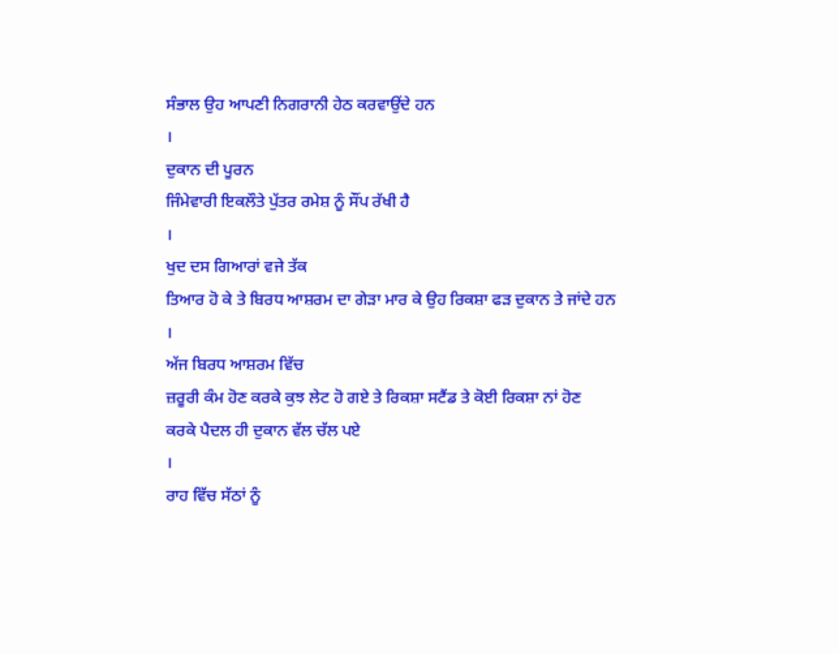ਸੰਭਾਲ ਉਹ ਆਪਣੀ ਨਿਗਰਾਨੀ ਹੇਠ ਕਰਵਾਉਂਦੇ ਹਨ
।
ਦੁਕਾਨ ਦੀ ਪੂਰਨ
ਜਿੰਮੇਵਾਰੀ ਇਕਲੌਤੇ ਪੁੱਤਰ ਰਮੇਸ਼ ਨੂੰ ਸੌਂਪ ਰੱਖੀ ਹੈ
।
ਖੁਦ ਦਸ ਗਿਆਰਾਂ ਵਜੇ ਤੱਕ
ਤਿਆਰ ਹੋ ਕੇ ਤੇ ਬਿਰਧ ਆਸ਼ਰਮ ਦਾ ਗੇੜਾ ਮਾਰ ਕੇ ਉਹ ਰਿਕਸ਼ਾ ਫੜ ਦੁਕਾਨ ਤੇ ਜਾਂਦੇ ਹਨ
।
ਅੱਜ ਬਿਰਧ ਆਸ਼ਰਮ ਵਿੱਚ
ਜ਼ਰੂਰੀ ਕੰਮ ਹੋਣ ਕਰਕੇ ਕੁਝ ਲੇਟ ਹੋ ਗਏ ਤੇ ਰਿਕਸ਼ਾ ਸਟੈਂਡ ਤੇ ਕੋਈ ਰਿਕਸ਼ਾ ਨਾਂ ਹੋਣ
ਕਰਕੇ ਪੈਦਲ ਹੀ ਦੁਕਾਨ ਵੱਲ ਚੱਲ ਪਏ
।
ਰਾਹ ਵਿੱਚ ਸੱਠਾਂ ਨੂੰ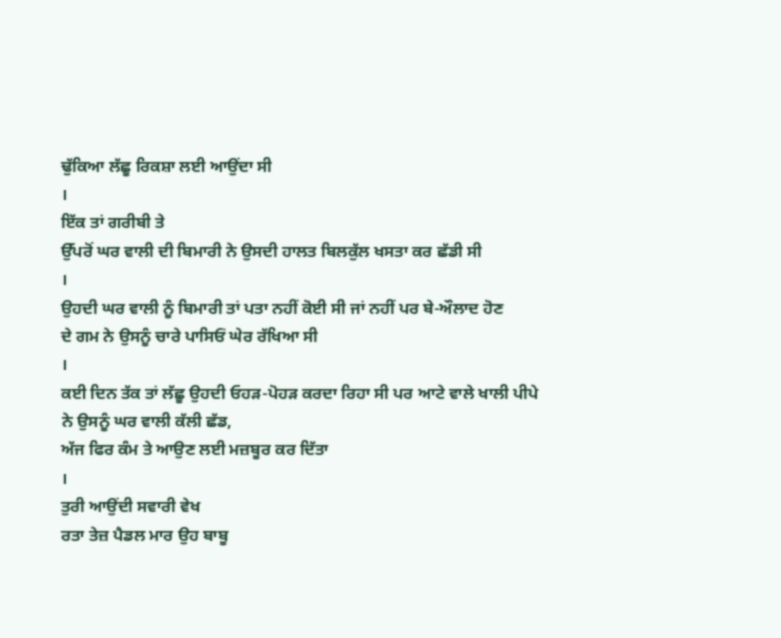ਢੁੱਕਿਆ ਲੱਛੂ ਰਿਕਸ਼ਾ ਲਈ ਆਉਂਦਾ ਸੀ
।
ਇੱਕ ਤਾਂ ਗਰੀਬੀ ਤੇ
ਉੱਪਰੋਂ ਘਰ ਵਾਲੀ ਦੀ ਬਿਮਾਰੀ ਨੇ ਉਸਦੀ ਹਾਲਤ ਬਿਲਕੁੱਲ ਖਸਤਾ ਕਰ ਛੱਡੀ ਸੀ
।
ਉਹਦੀ ਘਰ ਵਾਲੀ ਨੂੰ ਬਿਮਾਰੀ ਤਾਂ ਪਤਾ ਨਹੀਂ ਕੋਈ ਸੀ ਜਾਂ ਨਹੀਂ ਪਰ ਬੇ-ਔਲਾਦ ਹੋਣ
ਦੇ ਗਮ ਨੇ ਉਸਨੂੰ ਚਾਰੇ ਪਾਸਿਓਂ ਘੇਰ ਰੱਖਿਆ ਸੀ
।
ਕਈ ਦਿਨ ਤੱਕ ਤਾਂ ਲੱਛੂ ਉਹਦੀ ਓਹੜ-ਪੋਹੜ ਕਰਦਾ ਰਿਹਾ ਸੀ ਪਰ ਆਟੇ ਵਾਲੇ ਖਾਲੀ ਪੀਪੇ
ਨੇ ਉਸਨੂੰ ਘਰ ਵਾਲੀ ਕੱਲੀ ਛੱਡ,
ਅੱਜ ਫਿਰ ਕੰਮ ਤੇ ਆਉਣ ਲਈ ਮਜ਼ਬੂਰ ਕਰ ਦਿੱਤਾ
।
ਤੁਰੀ ਆਉਂਦੀ ਸਵਾਰੀ ਵੇਖ
ਰਤਾ ਤੇਜ਼ ਪੈਡਲ ਮਾਰ ਉਹ ਬਾਬੂ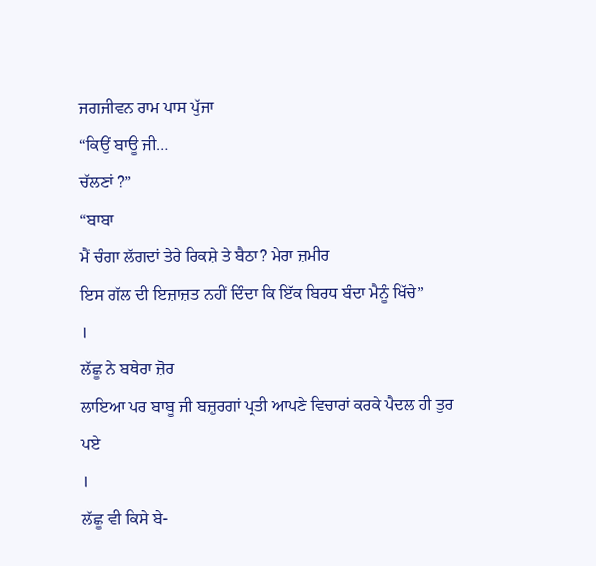ਜਗਜੀਵਨ ਰਾਮ ਪਾਸ ਪੁੱਜਾ
“ਕਿਉਂ ਬਾਊ ਜੀ…
ਚੱਲਣਾਂ ?”
“ਬਾਬਾ
ਮੈਂ ਚੰਗਾ ਲੱਗਦਾਂ ਤੇਰੇ ਰਿਕਸ਼ੇ ਤੇ ਬੈਠਾ? ਮੇਰਾ ਜ਼ਮੀਰ
ਇਸ ਗੱਲ ਦੀ ਇਜ਼ਾਜ਼ਤ ਨਹੀਂ ਦਿੰਦਾ ਕਿ ਇੱਕ ਬਿਰਧ ਬੰਦਾ ਮੈਨੂੰ ਖਿੱਚੇ”
।
ਲੱਛੂ ਨੇ ਬਥੇਰਾ ਜ਼ੋਰ
ਲਾਇਆ ਪਰ ਬਾਬੂ ਜੀ ਬਜ਼ੁਰਗਾਂ ਪ੍ਰਤੀ ਆਪਣੇ ਵਿਚਾਰਾਂ ਕਰਕੇ ਪੈਦਲ ਹੀ ਤੁਰ ਪਏ
।
ਲੱਛੂ ਵੀ ਕਿਸੇ ਬੇ-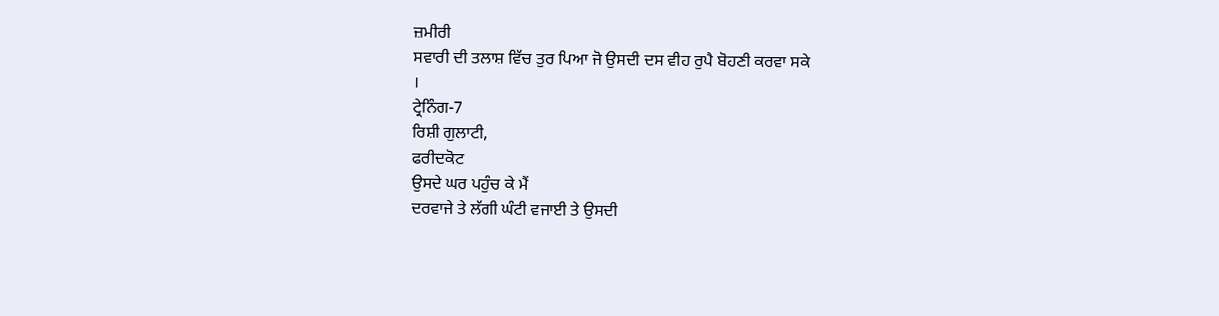ਜ਼ਮੀਰੀ
ਸਵਾਰੀ ਦੀ ਤਲਾਸ਼ ਵਿੱਚ ਤੁਰ ਪਿਆ ਜੋ ਉਸਦੀ ਦਸ ਵੀਹ ਰੁਪੈ ਬੋਹਣੀ ਕਰਵਾ ਸਕੇ
।
ਟ੍ਰੇਨਿੰਗ-7
ਰਿਸ਼ੀ ਗੁਲਾਟੀ,
ਫਰੀਦਕੋਟ
ਉਸਦੇ ਘਰ ਪਹੁੰਚ ਕੇ ਮੈਂ
ਦਰਵਾਜੇ ਤੇ ਲੱਗੀ ਘੰਟੀ ਵਜਾਈ ਤੇ ਉਸਦੀ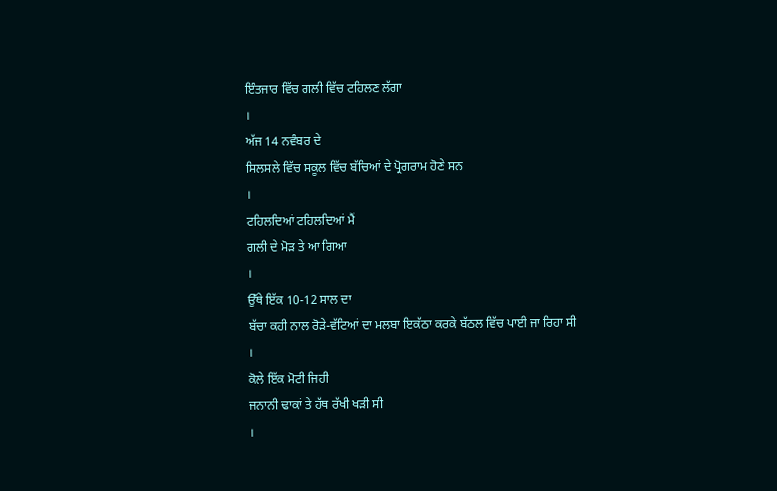ਇੰਤਜਾਰ ਵਿੱਚ ਗਲੀ ਵਿੱਚ ਟਹਿਲਣ ਲੱਗਾ
।
ਅੱਜ 14 ਨਵੰਬਰ ਦੇ
ਸਿਲਸਲੇ ਵਿੱਚ ਸਕੂਲ ਵਿੱਚ ਬੱਚਿਆਂ ਦੇ ਪ੍ਰੋਗਰਾਮ ਹੋਣੇ ਸਨ
।
ਟਹਿਲਦਿਆਂ ਟਹਿਲਦਿਆਂ ਮੈਂ
ਗਲੀ ਦੇ ਮੋੜ ਤੇ ਆ ਗਿਆ
।
ਉੱਥੇ ਇੱਕ 10-12 ਸਾਲ ਦਾ
ਬੱਚਾ ਕਹੀ ਨਾਲ ਰੋੜੇ-ਵੱਟਿਆਂ ਦਾ ਮਲਬਾ ਇਕੱਠਾ ਕਰਕੇ ਬੱਠਲ ਵਿੱਚ ਪਾਈ ਜਾ ਰਿਹਾ ਸੀ
।
ਕੋਲੇ ਇੱਕ ਮੋਟੀ ਜਿਹੀ
ਜਨਾਨੀ ਢਾਕਾਂ ਤੇ ਹੱਥ ਰੱਖੀ ਖੜੀ ਸੀ
।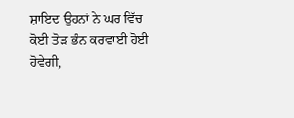ਸ਼ਾਇਦ ਉਹਨਾਂ ਨੇ ਘਰ ਵਿੱਚ
ਕੋਈ ਤੋੜ ਭੰਨ ਕਰਵਾਈ ਹੋਈ ਹੋਵੇਗੀ,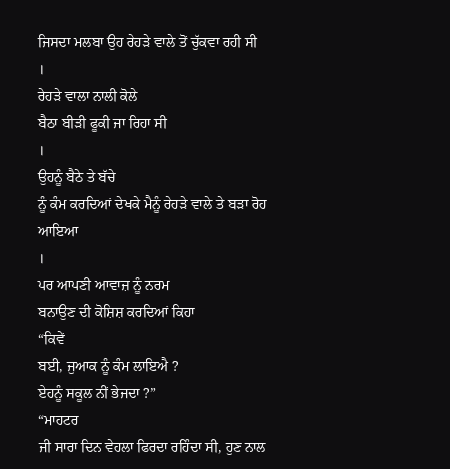ਜਿਸਦਾ ਮਲਬਾ ਉਹ ਰੇਹੜੇ ਵਾਲੇ ਤੋਂ ਚੁੱਕਵਾ ਰਹੀ ਸੀ
।
ਰੇਹੜੇ ਵਾਲਾ ਨਾਲੀ ਕੋਲੇ
ਬੈਠਾ ਬੀੜੀ ਫੂਕੀ ਜਾ ਰਿਹਾ ਸੀ
।
ਉਹਨੂੰ ਬੈਠੇ ਤੇ ਬੱਚੇ
ਨੂੰ ਕੰਮ ਕਰਦਿਆਂ ਦੇਖਕੇ ਮੈਨੂੰ ਰੇਹੜੇ ਵਾਲੇ ਤੇ ਬੜਾ ਰੋਹ ਆਇਆ
।
ਪਰ ਆਪਣੀ ਆਵਾਜ਼ ਨੂੰ ਨਰਮ
ਬਨਾਉਣ ਦੀ ਕੋਸ਼ਿਸ਼ ਕਰਦਿਆਂ ਕਿਹਾ
“ਕਿਵੇਂ
ਬਈ, ਜੁਆਕ ਨੂੰ ਕੰਮ ਲਾਇਐ ?
ਏਹਨੂੰ ਸਕੂਲ ਨੀਂ ਭੇਜਦਾ ?”
“ਮਾਹਟਰ
ਜੀ ਸਾਰਾ ਦਿਨ ਵੇਹਲਾ ਫਿਰਦਾ ਰਹਿੰਦਾ ਸੀ, ਹੁਣ ਨਾਲ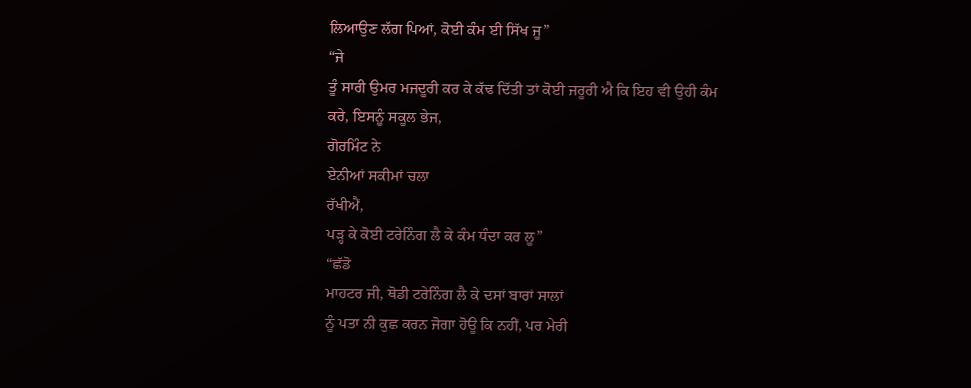ਲਿਆਉਣ ਲੱਗ ਪਿਆਂ, ਕੋਈ ਕੰਮ ਈ ਸਿੱਖ ਜੂ”
“ਜੇ
ਤੂੰ ਸਾਰੀ ਉਮਰ ਮਜਦੂਰੀ ਕਰ ਕੇ ਕੱਢ ਦਿੱਤੀ ਤਾਂ ਕੋਈ ਜਰੂਰੀ ਐ ਕਿ ਇਹ ਵੀ ਉਹੀ ਕੰਮ
ਕਰੇ, ਇਸਨੂੰ ਸਕੂਲ ਭੇਜ,
ਗੋਰਮਿੰਟ ਨੇ
ਏਨੀਆਂ ਸਕੀਮਾਂ ਚਲਾ
ਰੱਖੀਐਂ,
ਪੜ੍ਹ ਕੇ ਕੋਈ ਟਰੇਨਿੰਗ ਲੈ ਕੇ ਕੰਮ ਧੰਦਾ ਕਰ ਲੂ”
“ਛੱਡੋ
ਮਾਹਟਰ ਜੀ, ਥੋਡੀ ਟਰੇਨਿੰਗ ਲੈ ਕੇ ਦਸਾਂ ਬਾਰਾਂ ਸਾਲਾਂ
ਨੂੰ ਪਤਾ ਨੀ ਕੁਛ ਕਰਨ ਜੋਗਾ ਹੋਊ ਕਿ ਨਹੀਂ, ਪਰ ਮੇਰੀ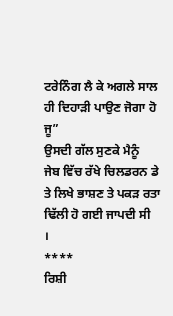ਟਰੇਨਿੰਗ ਲੈ ਕੇ ਅਗਲੇ ਸਾਲ ਹੀ ਦਿਹਾੜੀ ਪਾਉਣ ਜੋਗਾ ਹੋ ਜੂ”
ਉਸਦੀ ਗੱਲ ਸੁਣਕੇ ਮੈਨੂੰ
ਜੇਬ ਵਿੱਚ ਰੱਖੇ ਚਿਲਡਰਨ ਡੇ ਤੇ ਲਿਖੇ ਭਾਸ਼ਣ ਤੇ ਪਕੜ ਰਤਾ ਢਿੱਲੀ ਹੋ ਗਈ ਜਾਪਦੀ ਸੀ
।
****
ਰਿਸ਼ੀ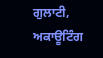ਗੁਲਾਟੀ,
ਅਕਾਊਟਿੰਗ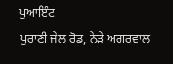ਪੁਆਇੰਟ
ਪੁਰਾਣੀ ਜੇਲ ਰੋਡ, ਨੇੜੇ ਅਗਰਵਾਲ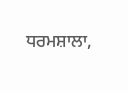ਧਰਮਸ਼ਾਲਾ,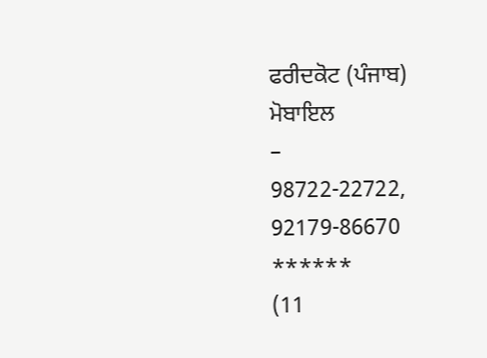ਫਰੀਦਕੋਟ (ਪੰਜਾਬ)
ਮੋਬਾਇਲ
–
98722-22722, 92179-86670
******
(11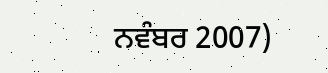ਨਵੰਬਰ 2007)